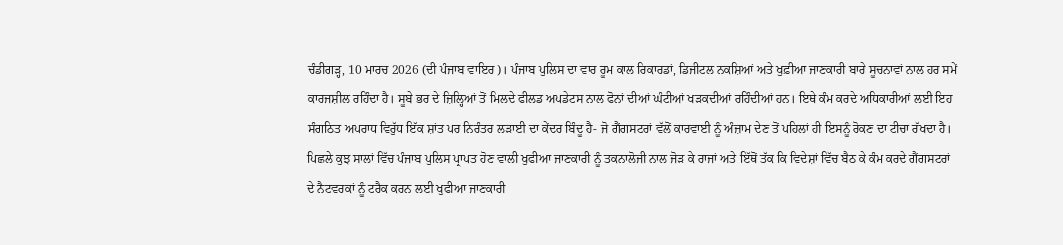ਚੰਡੀਗੜ੍ਹ, 10 ਮਾਰਚ 2026 (ਦੀ ਪੰਜਾਬ ਵਾਇਰ)। ਪੰਜਾਬ ਪੁਲਿਸ ਦਾ ਵਾਰ ਰੂਮ ਕਾਲ ਰਿਕਾਰਡਾਂ, ਡਿਜੀਟਲ ਨਕਸ਼ਿਆਂ ਅਤੇ ਖੁਫ਼ੀਆ ਜਾਣਕਾਰੀ ਬਾਰੇ ਸੂਚਨਾਵਾਂ ਨਾਲ ਹਰ ਸਮੇਂ ਕਾਰਜਸ਼ੀਲ ਰਹਿੰਦਾ ਹੈ। ਸੂਬੇ ਭਰ ਦੇ ਜ਼ਿਲ੍ਹਿਆਂ ਤੋਂ ਮਿਲਦੇ ਫੀਲਡ ਅਪਡੇਟਸ ਨਾਲ ਫੋਨਾਂ ਦੀਆਂ ਘੰਟੀਆਂ ਖੜਕਦੀਆਂ ਰਹਿੰਦੀਆਂ ਹਨ। ਇਥੇ ਕੰਮ ਕਰਦੇ ਅਧਿਕਾਰੀਆਂ ਲਈ ਇਹ ਸੰਗਠਿਤ ਅਪਰਾਧ ਵਿਰੁੱਧ ਇੱਕ ਸ਼ਾਂਤ ਪਰ ਨਿਰੰਤਰ ਲੜਾਈ ਦਾ ਕੇਂਦਰ ਬਿੰਦੂ ਹੈ- ਜੋ ਗੈਂਗਸਟਰਾਂ ਵੱਲੋਂ ਕਾਰਵਾਈ ਨੂੰ ਅੰਜ਼ਾਮ ਦੇਣ ਤੋਂ ਪਹਿਲਾਂ ਹੀ ਇਸਨੂੰ ਰੋਕਣ ਦਾ ਟੀਚਾ ਰੱਖਦਾ ਹੈ।
ਪਿਛਲੇ ਕੁਝ ਸਾਲਾਂ ਵਿੱਚ ਪੰਜਾਬ ਪੁਲਿਸ ਪ੍ਰਾਪਤ ਹੋਣ ਵਾਲੀ ਖੁਫੀਆ ਜਾਣਕਾਰੀ ਨੂੰ ਤਕਨਾਲੋਜੀ ਨਾਲ ਜੋੜ ਕੇ ਰਾਜਾਂ ਅਤੇ ਇੱਥੋਂ ਤੱਕ ਕਿ ਵਿਦੇਸ਼ਾਂ ਵਿੱਚ ਬੈਠ ਕੇ ਕੰਮ ਕਰਦੇ ਗੈਂਗਸਟਰਾਂ ਦੇ ਨੈਟਵਰਕਾਂ ਨੂੰ ਟਰੈਕ ਕਰਨ ਲਈ ਖੁਫੀਆ ਜਾਣਕਾਰੀ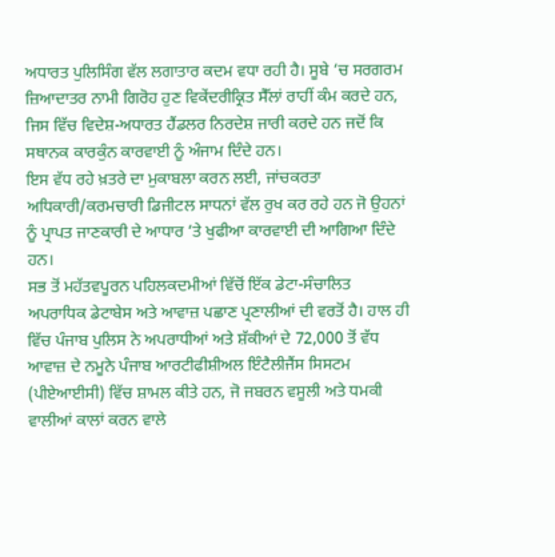ਅਧਾਰਤ ਪੁਲਿਸਿੰਗ ਵੱਲ ਲਗਾਤਾਰ ਕਦਮ ਵਧਾ ਰਹੀ ਹੈ। ਸੂਬੇ ‘ਚ ਸਰਗਰਮ ਜ਼ਿਆਦਾਤਰ ਨਾਮੀ ਗਿਰੋਹ ਹੁਣ ਵਿਕੇਂਦਰੀਕ੍ਰਿਤ ਸੈੱਲਾਂ ਰਾਹੀਂ ਕੰਮ ਕਰਦੇ ਹਨ, ਜਿਸ ਵਿੱਚ ਵਿਦੇਸ਼-ਅਧਾਰਤ ਹੈਂਡਲਰ ਨਿਰਦੇਸ਼ ਜਾਰੀ ਕਰਦੇ ਹਨ ਜਦੋਂ ਕਿ ਸਥਾਨਕ ਕਾਰਕੁੰਨ ਕਾਰਵਾਈ ਨੂੰ ਅੰਜਾਮ ਦਿੰਦੇ ਹਨ।
ਇਸ ਵੱਧ ਰਹੇ ਖ਼ਤਰੇ ਦਾ ਮੁਕਾਬਲਾ ਕਰਨ ਲਈ, ਜਾਂਚਕਰਤਾ ਅਧਿਕਾਰੀ/ਕਰਮਚਾਰੀ ਡਿਜੀਟਲ ਸਾਧਨਾਂ ਵੱਲ ਰੁਖ ਕਰ ਰਹੇ ਹਨ ਜੋ ਉਹਨਾਂ ਨੂੰ ਪ੍ਰਾਪਤ ਜਾਣਕਾਰੀ ਦੇ ਆਧਾਰ ‘ਤੇ ਖੁਫੀਆ ਕਾਰਵਾਈ ਦੀ ਆਗਿਆ ਦਿੰਦੇ ਹਨ।
ਸਭ ਤੋਂ ਮਹੱਤਵਪੂਰਨ ਪਹਿਲਕਦਮੀਆਂ ਵਿੱਚੋਂ ਇੱਕ ਡੇਟਾ-ਸੰਚਾਲਿਤ ਅਪਰਾਧਿਕ ਡੇਟਾਬੇਸ ਅਤੇ ਆਵਾਜ਼ ਪਛਾਣ ਪ੍ਰਣਾਲੀਆਂ ਦੀ ਵਰਤੋਂ ਹੈ। ਹਾਲ ਹੀ ਵਿੱਚ ਪੰਜਾਬ ਪੁਲਿਸ ਨੇ ਅਪਰਾਧੀਆਂ ਅਤੇ ਸ਼ੱਕੀਆਂ ਦੇ 72,000 ਤੋਂ ਵੱਧ ਆਵਾਜ਼ ਦੇ ਨਮੂਨੇ ਪੰਜਾਬ ਆਰਟੀਫੀਸ਼ੀਅਲ ਇੰਟੈਲੀਜੈਂਸ ਸਿਸਟਮ (ਪੀਏਆਈਸੀ) ਵਿੱਚ ਸ਼ਾਮਲ ਕੀਤੇ ਹਨ, ਜੋ ਜਬਰਨ ਵਸੂਲੀ ਅਤੇ ਧਮਕੀ ਵਾਲੀਆਂ ਕਾਲਾਂ ਕਰਨ ਵਾਲੇ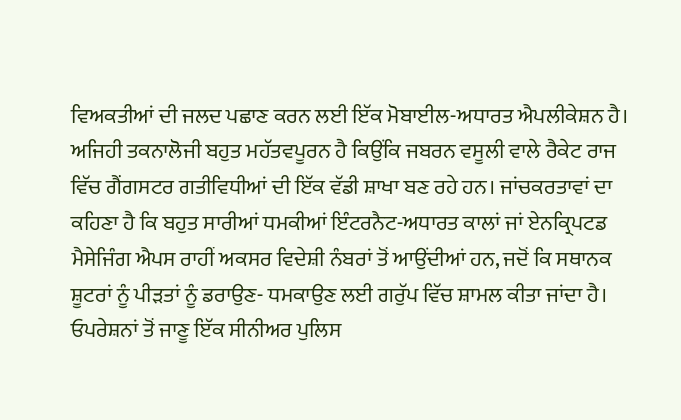ਵਿਅਕਤੀਆਂ ਦੀ ਜਲਦ ਪਛਾਣ ਕਰਨ ਲਈ ਇੱਕ ਮੋਬਾਈਲ-ਅਧਾਰਤ ਐਪਲੀਕੇਸ਼ਨ ਹੈ।
ਅਜਿਹੀ ਤਕਨਾਲੋਜੀ ਬਹੁਤ ਮਹੱਤਵਪੂਰਨ ਹੈ ਕਿਉਂਕਿ ਜਬਰਨ ਵਸੂਲੀ ਵਾਲੇ ਰੈਕੇਟ ਰਾਜ ਵਿੱਚ ਗੈਂਗਸਟਰ ਗਤੀਵਿਧੀਆਂ ਦੀ ਇੱਕ ਵੱਡੀ ਸ਼ਾਖਾ ਬਣ ਰਹੇ ਹਨ। ਜਾਂਚਕਰਤਾਵਾਂ ਦਾ ਕਹਿਣਾ ਹੈ ਕਿ ਬਹੁਤ ਸਾਰੀਆਂ ਧਮਕੀਆਂ ਇੰਟਰਨੈਟ-ਅਧਾਰਤ ਕਾਲਾਂ ਜਾਂ ਏਨਕ੍ਰਿਪਟਡ ਮੈਸੇਜਿੰਗ ਐਪਸ ਰਾਹੀਂ ਅਕਸਰ ਵਿਦੇਸ਼ੀ ਨੰਬਰਾਂ ਤੋਂ ਆਉਂਦੀਆਂ ਹਨ, ਜਦੋਂ ਕਿ ਸਥਾਨਕ ਸ਼ੂਟਰਾਂ ਨੂੰ ਪੀੜਤਾਂ ਨੂੰ ਡਰਾਉਣ- ਧਮਕਾਉਣ ਲਈ ਗਰੁੱਪ ਵਿੱਚ ਸ਼ਾਮਲ ਕੀਤਾ ਜਾਂਦਾ ਹੈ।
ਓਪਰੇਸ਼ਨਾਂ ਤੋਂ ਜਾਣੂ ਇੱਕ ਸੀਨੀਅਰ ਪੁਲਿਸ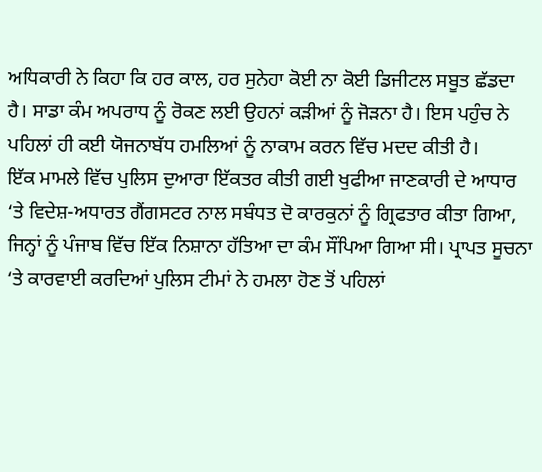ਅਧਿਕਾਰੀ ਨੇ ਕਿਹਾ ਕਿ ਹਰ ਕਾਲ, ਹਰ ਸੁਨੇਹਾ ਕੋਈ ਨਾ ਕੋਈ ਡਿਜੀਟਲ ਸਬੂਤ ਛੱਡਦਾ ਹੈ। ਸਾਡਾ ਕੰਮ ਅਪਰਾਧ ਨੂੰ ਰੋਕਣ ਲਈ ਉਹਨਾਂ ਕੜੀਆਂ ਨੂੰ ਜੋੜਨਾ ਹੈ। ਇਸ ਪਹੁੰਚ ਨੇ ਪਹਿਲਾਂ ਹੀ ਕਈ ਯੋਜਨਾਬੱਧ ਹਮਲਿਆਂ ਨੂੰ ਨਾਕਾਮ ਕਰਨ ਵਿੱਚ ਮਦਦ ਕੀਤੀ ਹੈ।
ਇੱਕ ਮਾਮਲੇ ਵਿੱਚ ਪੁਲਿਸ ਦੁਆਰਾ ਇੱਕਤਰ ਕੀਤੀ ਗਈ ਖੁਫੀਆ ਜਾਣਕਾਰੀ ਦੇ ਆਧਾਰ ‘ਤੇ ਵਿਦੇਸ਼-ਅਧਾਰਤ ਗੈਂਗਸਟਰ ਨਾਲ ਸਬੰਧਤ ਦੋ ਕਾਰਕੁਨਾਂ ਨੂੰ ਗ੍ਰਿਫਤਾਰ ਕੀਤਾ ਗਿਆ, ਜਿਨ੍ਹਾਂ ਨੂੰ ਪੰਜਾਬ ਵਿੱਚ ਇੱਕ ਨਿਸ਼ਾਨਾ ਹੱਤਿਆ ਦਾ ਕੰਮ ਸੌਂਪਿਆ ਗਿਆ ਸੀ। ਪ੍ਰਾਪਤ ਸੂਚਨਾ ‘ਤੇ ਕਾਰਵਾਈ ਕਰਦਿਆਂ ਪੁਲਿਸ ਟੀਮਾਂ ਨੇ ਹਮਲਾ ਹੋਣ ਤੋਂ ਪਹਿਲਾਂ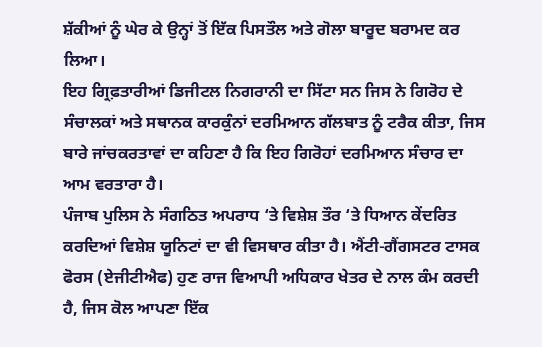ਸ਼ੱਕੀਆਂ ਨੂੰ ਘੇਰ ਕੇ ਉਨ੍ਹਾਂ ਤੋਂ ਇੱਕ ਪਿਸਤੌਲ ਅਤੇ ਗੋਲਾ ਬਾਰੂਦ ਬਰਾਮਦ ਕਰ ਲਿਆ।
ਇਹ ਗ੍ਰਿਫ਼ਤਾਰੀਆਂ ਡਿਜੀਟਲ ਨਿਗਰਾਨੀ ਦਾ ਸਿੱਟਾ ਸਨ ਜਿਸ ਨੇ ਗਿਰੋਹ ਦੇ ਸੰਚਾਲਕਾਂ ਅਤੇ ਸਥਾਨਕ ਕਾਰਕੁੰਨਾਂ ਦਰਮਿਆਨ ਗੱਲਬਾਤ ਨੂੰ ਟਰੈਕ ਕੀਤਾ, ਜਿਸ ਬਾਰੇ ਜਾਂਚਕਰਤਾਵਾਂ ਦਾ ਕਹਿਣਾ ਹੈ ਕਿ ਇਹ ਗਿਰੋਹਾਂ ਦਰਮਿਆਨ ਸੰਚਾਰ ਦਾ ਆਮ ਵਰਤਾਰਾ ਹੈ।
ਪੰਜਾਬ ਪੁਲਿਸ ਨੇ ਸੰਗਠਿਤ ਅਪਰਾਧ ‘ਤੇ ਵਿਸ਼ੇਸ਼ ਤੌਰ ‘ਤੇ ਧਿਆਨ ਕੇਂਦਰਿਤ ਕਰਦਿਆਂ ਵਿਸ਼ੇਸ਼ ਯੂਨਿਟਾਂ ਦਾ ਵੀ ਵਿਸਥਾਰ ਕੀਤਾ ਹੈ। ਐਂਟੀ-ਗੈਂਗਸਟਰ ਟਾਸਕ ਫੋਰਸ (ਏਜੀਟੀਐਫ) ਹੁਣ ਰਾਜ ਵਿਆਪੀ ਅਧਿਕਾਰ ਖੇਤਰ ਦੇ ਨਾਲ ਕੰਮ ਕਰਦੀ ਹੈ, ਜਿਸ ਕੋਲ ਆਪਣਾ ਇੱਕ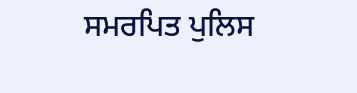ਸਮਰਪਿਤ ਪੁਲਿਸ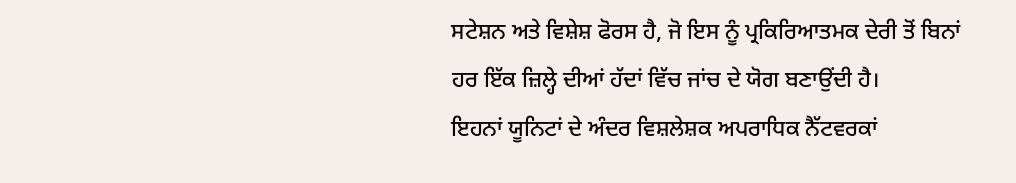ਸਟੇਸ਼ਨ ਅਤੇ ਵਿਸ਼ੇਸ਼ ਫੋਰਸ ਹੈ, ਜੋ ਇਸ ਨੂੰ ਪ੍ਰਕਿਰਿਆਤਮਕ ਦੇਰੀ ਤੋਂ ਬਿਨਾਂ ਹਰ ਇੱਕ ਜ਼ਿਲ੍ਹੇ ਦੀਆਂ ਹੱਦਾਂ ਵਿੱਚ ਜਾਂਚ ਦੇ ਯੋਗ ਬਣਾਉਂਦੀ ਹੈ।
ਇਹਨਾਂ ਯੂਨਿਟਾਂ ਦੇ ਅੰਦਰ ਵਿਸ਼ਲੇਸ਼ਕ ਅਪਰਾਧਿਕ ਨੈੱਟਵਰਕਾਂ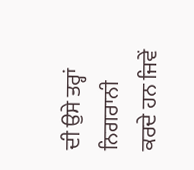ਦੀ ਉਸੇ ਤਰ੍ਹਾਂ ਨਿਗਰਾਨੀ ਕਰਦੇ ਹਨ ਜਿਵੇਂ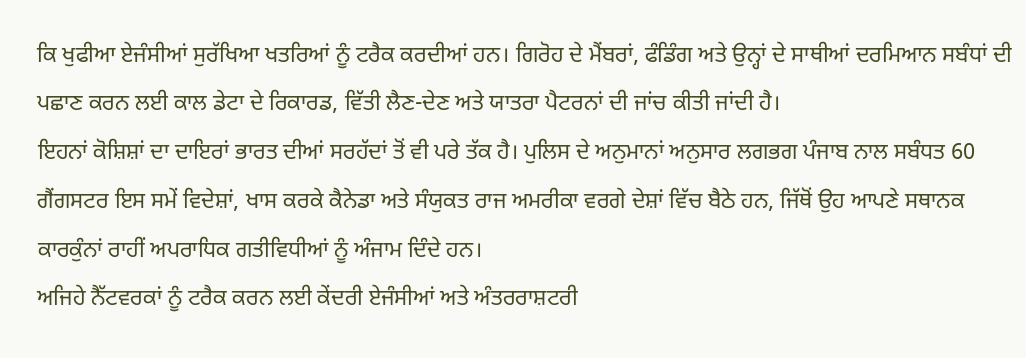ਕਿ ਖੁਫੀਆ ਏਜੰਸੀਆਂ ਸੁਰੱਖਿਆ ਖਤਰਿਆਂ ਨੂੰ ਟਰੈਕ ਕਰਦੀਆਂ ਹਨ। ਗਿਰੋਹ ਦੇ ਮੈਂਬਰਾਂ, ਫੰਡਿੰਗ ਅਤੇ ਉਨ੍ਹਾਂ ਦੇ ਸਾਥੀਆਂ ਦਰਮਿਆਨ ਸਬੰਧਾਂ ਦੀ ਪਛਾਣ ਕਰਨ ਲਈ ਕਾਲ ਡੇਟਾ ਦੇ ਰਿਕਾਰਡ, ਵਿੱਤੀ ਲੈਣ-ਦੇਣ ਅਤੇ ਯਾਤਰਾ ਪੈਟਰਨਾਂ ਦੀ ਜਾਂਚ ਕੀਤੀ ਜਾਂਦੀ ਹੈ।
ਇਹਨਾਂ ਕੋਸ਼ਿਸ਼ਾਂ ਦਾ ਦਾਇਰਾਂ ਭਾਰਤ ਦੀਆਂ ਸਰਹੱਦਾਂ ਤੋਂ ਵੀ ਪਰੇ ਤੱਕ ਹੈ। ਪੁਲਿਸ ਦੇ ਅਨੁਮਾਨਾਂ ਅਨੁਸਾਰ ਲਗਭਗ ਪੰਜਾਬ ਨਾਲ ਸਬੰਧਤ 60 ਗੈਂਗਸਟਰ ਇਸ ਸਮੇਂ ਵਿਦੇਸ਼ਾਂ, ਖਾਸ ਕਰਕੇ ਕੈਨੇਡਾ ਅਤੇ ਸੰਯੁਕਤ ਰਾਜ ਅਮਰੀਕਾ ਵਰਗੇ ਦੇਸ਼ਾਂ ਵਿੱਚ ਬੈਠੇ ਹਨ, ਜਿੱਥੋਂ ਉਹ ਆਪਣੇ ਸਥਾਨਕ ਕਾਰਕੁੰਨਾਂ ਰਾਹੀਂ ਅਪਰਾਧਿਕ ਗਤੀਵਿਧੀਆਂ ਨੂੰ ਅੰਜਾਮ ਦਿੰਦੇ ਹਨ।
ਅਜਿਹੇ ਨੈੱਟਵਰਕਾਂ ਨੂੰ ਟਰੈਕ ਕਰਨ ਲਈ ਕੇਂਦਰੀ ਏਜੰਸੀਆਂ ਅਤੇ ਅੰਤਰਰਾਸ਼ਟਰੀ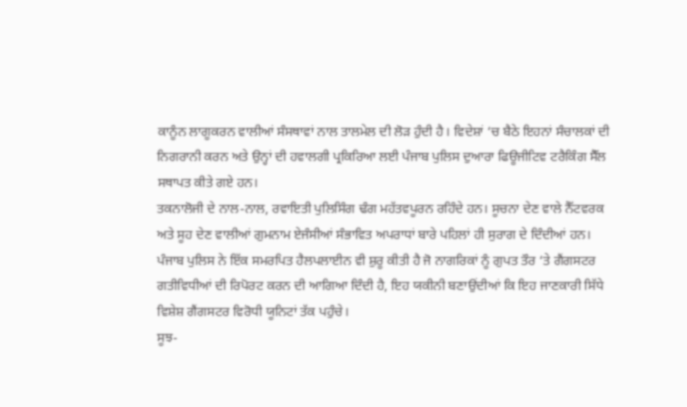ਕਾਨੂੰਨ ਲਾਗੂਕਰਨ ਵਾਲੀਆਂ ਸੰਸਥਾਵਾਂ ਨਾਲ ਤਾਲਮੇਲ ਦੀ ਲੋੜ ਹੁੰਦੀ ਹੈ। ਵਿਦੇਸ਼ਾਂ ‘ਚ ਬੈਠੇ ਇਹਨਾਂ ਸੰਚਾਲਕਾਂ ਦੀ ਨਿਗਰਾਨੀ ਕਰਨ ਅਤੇ ਉਨ੍ਹਾਂ ਦੀ ਹਵਾਲਗੀ ਪ੍ਰਕਿਰਿਆ ਲਈ ਪੰਜਾਬ ਪੁਲਿਸ ਦੁਆਰਾ ਫਿਊਜੀਟਿਵ ਟਰੈਕਿੰਗ ਸੈੱਲ ਸਥਾਪਤ ਕੀਤੇ ਗਏ ਹਨ।
ਤਕਨਾਲੋਜੀ ਦੇ ਨਾਲ-ਨਾਲ, ਰਵਾਇਤੀ ਪੁਲਿਸਿੰਗ ਢੰਗ ਮਹੱਤਵਪੂਰਨ ਰਹਿੰਦੇ ਹਨ। ਸੂਚਨਾ ਦੇਣ ਵਾਲੇ ਨੈੱਟਵਰਕ ਅਤੇ ਸੂਹ ਦੇਣ ਵਾਲੀਆਂ ਗੁਮਨਾਮ ਏਜੰਸੀਆਂ ਸੰਭਾਵਿਤ ਅਪਰਾਧਾਂ ਬਾਰੇ ਪਹਿਲਾਂ ਹੀ ਸੁਰਾਗ ਦੇ ਦਿੰਦੀਆਂ ਹਨ। ਪੰਜਾਬ ਪੁਲਿਸ ਨੇ ਇੱਕ ਸਮਰਪਿਤ ਹੈਲਪਲਾਈਨ ਵੀ ਸ਼ੁਰੂ ਕੀਤੀ ਹੈ ਜੋ ਨਾਗਰਿਕਾਂ ਨੂੰ ਗੁਪਤ ਤੌਰ ‘ਤੇ ਗੈਂਗਸਟਰ ਗਤੀਵਿਧੀਆਂ ਦੀ ਰਿਪੋਰਟ ਕਰਨ ਦੀ ਆਗਿਆ ਦਿੰਦੀ ਹੈ, ਇਹ ਯਕੀਨੀ ਬਣਾਉਂਦੀਆਂ ਕਿ ਇਹ ਜਾਣਕਾਰੀ ਸਿੱਧੇ ਵਿਸ਼ੇਸ਼ ਗੈਂਗਸਟਰ ਵਿਰੋਧੀ ਯੂਨਿਟਾਂ ਤੱਕ ਪਹੁੰਚੇ।
ਸੂਝ-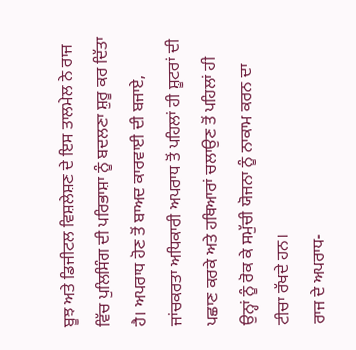ਬੂਝ ਅਤੇ ਡਿਜੀਟਲ ਵਿਸ਼ਲੇਸ਼ਣ ਦੇ ਇਸ ਤਾਲਮੇਲ ਨੇ ਰਾਜ ਵਿੱਚ ਪੁਲਿਸਿੰਗ ਦੀ ਪਰਿਭਾਸ਼ਾ ਨੂੰ ਬਦਲਣਾ ਸ਼ੁਰੂ ਕਰ ਦਿੱਤਾ ਹੈ। ਅਪਰਾਧ ਹੋਣ ਤੋਂ ਬਾਅਦ ਕਾਰਵਾਈ ਦੀ ਬਜਾਏ, ਜਾਂਚਕਰਤਾ ਅਧਿਕਾਰੀ ਅਪਰਾਧ ਤੋਂ ਪਹਿਲਾਂ ਹੀ ਸ਼ੂਟਰਾਂ ਦੀ ਪਛਾਣ ਕਰਕੇ ਅਤੇ ਹਥਿਆਰਾਂ ਚਲਾਉਣ ਤੋਂ ਪਹਿਲਾਂ ਹੀ ਉਨ੍ਹਾਂ ਨੂੰ ਰੋਕ ਕੇ ਸਮੁੱਚੀ ਯੋਜਨਾ ਨੂੰ ਨਾਕਾਮ ਕਰਨ ਦਾ ਟੀਚਾ ਰੱਖਦੇ ਹਨ।
ਰਾਜ ਦੇ ਅਪਰਾਧ-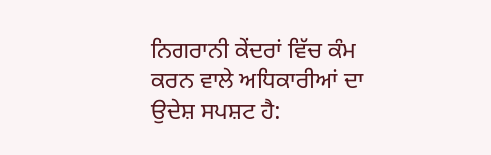ਨਿਗਰਾਨੀ ਕੇਂਦਰਾਂ ਵਿੱਚ ਕੰਮ ਕਰਨ ਵਾਲੇ ਅਧਿਕਾਰੀਆਂ ਦਾ ਉਦੇਸ਼ ਸਪਸ਼ਟ ਹੈ: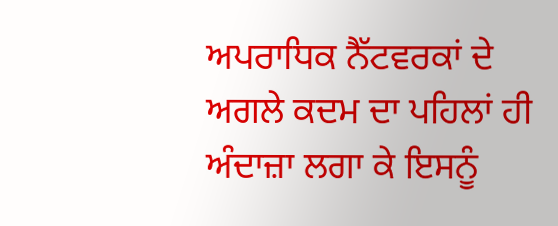ਅਪਰਾਧਿਕ ਨੈੱਟਵਰਕਾਂ ਦੇ ਅਗਲੇ ਕਦਮ ਦਾ ਪਹਿਲਾਂ ਹੀ ਅੰਦਾਜ਼ਾ ਲਗਾ ਕੇ ਇਸਨੂੰ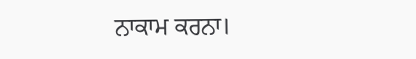ਨਾਕਾਮ ਕਰਨਾ।